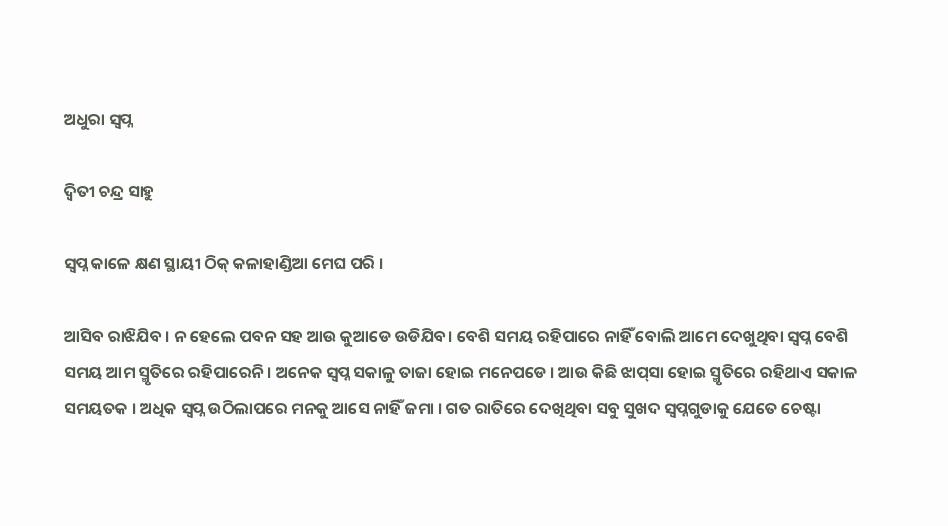ଅଧୁରା ସ୍ବପ୍ନ

ଦ୍ୱିତୀ ଚନ୍ଦ୍ର ସାହୁ

ସ୍ବପ୍ନ କାଳେ କ୍ଷଣ ସ୍ଥାୟୀ ଠିକ୍‌ କଳାହାଣ୍ଡିଆ ମେଘ ପରି ।

ଆସିବ ରାଝିଯିବ । ନ ହେଲେ ପବନ ସହ ଆଉ କୁଆଡେ ଉଡିଯିବ। ବେଶି ସମୟ ରହିପାରେ ନାହିଁ ବୋଲି ଆମେ ଦେଖୁଥିବା ସ୍ବପ୍ନ ବେଶି ସମୟ ଆମ ସ୍ମୃତିରେ ରହିପାରେନି । ଅନେକ ସ୍ବପ୍ନ ସକାଳୁ ତାଜା ହୋଇ ମନେପଡେ । ଆଉ କିଛି ଝାପ୍‌ସା ହୋଇ ସ୍ମୃତିରେ ରହିଥାଏ ସକାଳ ସମୟତକ । ଅଧିକ ସ୍ବପ୍ନ ଉଠିଲାପରେ ମନକୁ ଆସେ ନାହିଁ ଜମା । ଗତ ରାତିରେ ଦେଖିଥିବା ସବୁ ସୁଖଦ ସ୍ବପ୍ନଗୁଡାକୁ ଯେତେ ଚେଷ୍ଟା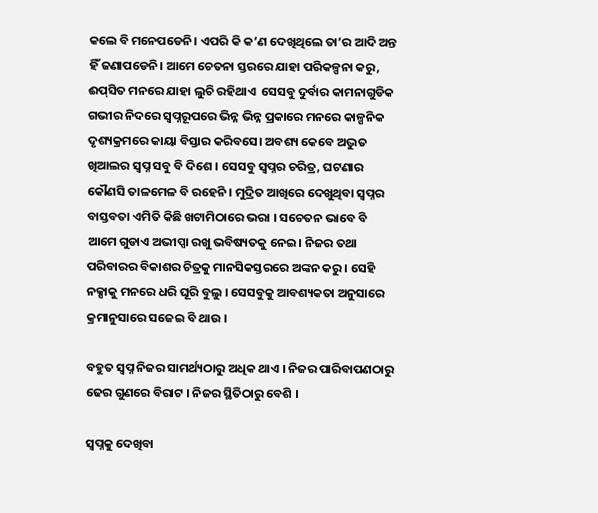କଲେ ବି ମନେପଡେନି। ଏପରି କି କ’ଣ ଦେଖିଥିଲେ ତା’ର ଆଦି ଅନ୍ତ ହିଁ ଜଣାପଡେନି। ଆମେ ଚେତନା ସ୍ତରରେ ଯାହା ପରିକଳ୍ପନା କରୁ, ଈପ୍‌ସିତ ମନରେ ଯାହା ଲୁଚି ରହିଥାଏ  ସେସବୁ ଦୁର୍ବାର କାମନାଗୁଡିକ ଗଭୀର ନିଦରେ ସ୍ବପ୍ନରୂପରେ ଭିନ୍ନ ଭିନ୍ନ ପ୍ରକାରେ ମନରେ କାଳ୍ପନିକ ଦୃଶ୍ୟକ୍ରମରେ କାୟା ବିସ୍ତାର କରିବସେ। ଅବଶ୍ୟ କେବେ ଅଦ୍ଭୁତ ଖିଆଲର ସ୍ବପ୍ନ ସବୁ ବି ଦିଶେ । ସେସବୁ ସ୍ବପ୍ନର ଚରିତ୍ର, ଘଟଣାର କୌଣସି ତାଳମେଳ ବି ରହେନି । ମୁଦ୍ରିତ ଆଖିରେ ଦେଖୁଥିବା ସ୍ବପ୍ନର ବାସ୍ତବତା ଏମିତି କିଛି ଖଟାମିଠାରେ ଭରା । ସଚେତନ ଭାବେ ବି ଆମେ ଗୁଡାଏ ଅଭୀପ୍ସା ରଖୁ ଭବିଷ୍ୟତକୁ ନେଇ। ନିଜର ତଥା ପରିବାରର ବିକାଶର ଚିତ୍ରକୁ ମାନସିକସ୍ତରରେ ଅଙ୍କନ କରୁ । ସେହି ନକ୍ସାକୁ ମନରେ ଧରି ଘୂରି ବୁଲୁ । ସେସବୁକୁ ଆବଶ୍ୟକତା ଅନୁସାରେ କ୍ରମାନୁସାରେ ସଜେଇ ବି ଥାଉ ।

ବହୁତ ସ୍ବପ୍ନ ନିଜର ସାମର୍ଥ୍ୟଠାରୁ ଅଧିକ ଥାଏ । ନିଜର ପାରିବାପଣଠାରୁ ଢେର ଗୁଣରେ ବିରାଟ । ନିଜର ସ୍ଥିତିଠାରୁ ବେଶି ।

ସ୍ବପ୍ନକୁ ଦେଖିବା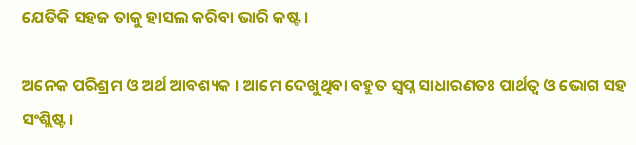ଯେତିକି ସହଜ ତାକୁ ହାସଲ କରିବା ଭାରି କଷ୍ଟ ।

ଅନେକ ପରିଶ୍ରମ ଓ ଅର୍ଥ ଆବଶ୍ୟକ । ଆମେ ଦେଖୁଥିବା ବହୁତ ସ୍ବପ୍ନ ସାଧାରଣତଃ ପାର୍ଥତ୍ବ ଓ ଭୋଗ ସହ ସଂଶ୍ଲିଷ୍ଟ ।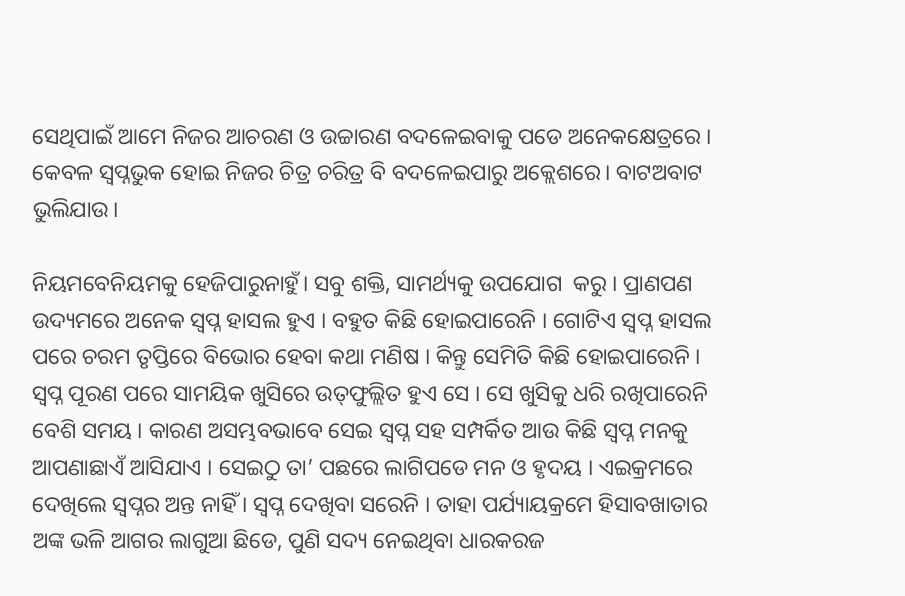ସେଥିପାଇଁ ଆମେ ନିଜର ଆଚରଣ ଓ ଉଚ୍ଚାରଣ ବଦଳେଇବାକୁ ପଡେ ଅନେକକ୍ଷେତ୍ରରେ । କେବଳ ସ୍ବପ୍ନଭୁକ ହୋଇ ନିଜର ଚିତ୍ର ଚରିତ୍ର ବି ବଦଳେଇପାରୁ ଅକ୍ଲେଶରେ। ବାଟଅବାଟ ଭୁଲିଯାଉ।

ନିୟମବେନିୟମକୁ ହେଜିପାରୁନାହୁଁ। ସବୁ ଶକ୍ତି, ସାମର୍ଥ୍ୟକୁ ଉପଯୋଗ  କରୁ । ପ୍ରାଣପଣ ଉଦ୍ୟମରେ ଅନେକ ସ୍ବପ୍ନ ହାସଲ ହୁଏ । ବହୁତ କିଛି ହୋଇପାରେନି । ଗୋଟିଏ ସ୍ବପ୍ନ ହାସଲ ପରେ ଚରମ ତୃପ୍ତିରେ ବିଭୋର ହେବା କଥା ମଣିଷ । କିନ୍ତୁ ସେମିତି କିଛି ହୋଇପାରେନି । ସ୍ବପ୍ନ ପୂରଣ ପରେ ସାମୟିକ ଖୁସିରେ ଉତ୍‌ଫୁଲ୍ଲିତ ହୁଏ ସେ । ସେ ଖୁସିକୁ ଧରି ରଖିପାରେନି ବେଶି ସମୟ । କାରଣ ଅସମ୍ଭବଭାବେ ସେଇ ସ୍ବପ୍ନ ସହ ସମ୍ପର୍କିତ ଆଉ କିଛି ସ୍ବପ୍ନ ମନକୁ ଆପଣାଛାଏଁ ଆସିଯାଏ । ସେଇଠୁ ତା’ ପଛରେ ଲାଗିପଡେ ମନ ଓ ହୃଦୟ । ଏଇକ୍ରମରେ ଦେଖିଲେ ସ୍ବପ୍ନର ଅନ୍ତ ନାହିଁ । ସ୍ବପ୍ନ ଦେଖିବା ସରେନି । ତାହା ପର୍ଯ୍ୟାୟକ୍ରମେ ହିସାବଖାତାର ଅଙ୍କ ଭଳି ଆଗର ଲାଗୁଆ ଛିଡେ, ପୁଣି ସଦ୍ୟ ନେଇଥିବା ଧାରକରଜ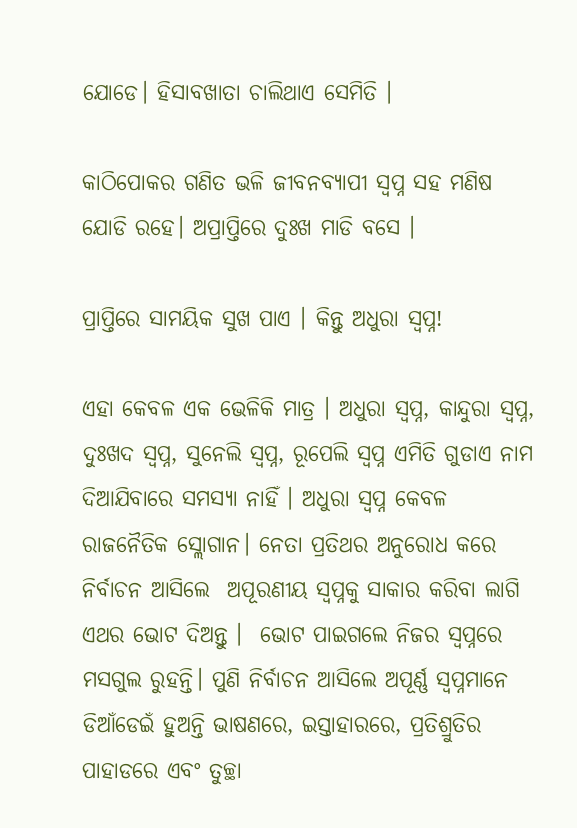ଯୋଡେ। ହିସାବଖାତା ଚାଲିଥାଏ ସେମିତି ।

କାଠିପୋକର ଗଣିତ ଭଳି ଜୀବନବ୍ୟାପୀ ସ୍ବପ୍ନ ସହ ମଣିଷ ଯୋଡି ରହେ। ଅପ୍ରାପ୍ତିରେ ଦୁଃଖ ମାଡି ବସେ ।

ପ୍ରାପ୍ତିରେ ସାମୟିକ ସୁଖ ପାଏ । କିନ୍ତୁ ଅଧୁରା ସ୍ବପ୍ନ!

ଏହା କେବଳ ଏକ ଭେଳିକି ମାତ୍ର । ଅଧୁରା ସ୍ବପ୍ନ, କାନ୍ଦୁରା ସ୍ବପ୍ନ, ଦୁଃଖଦ ସ୍ବପ୍ନ, ସୁନେଲି ସ୍ବପ୍ନ, ରୂପେଲି ସ୍ବପ୍ନ ଏମିତି ଗୁଡାଏ ନାମ ଦିଆଯିବାରେ ସମସ୍ୟା ନାହିଁ । ଅଧୁରା ସ୍ବପ୍ନ କେବଳ ରାଜନୈତିକ ସ୍ଲୋଗାନ। ନେତା ପ୍ରତିଥର ଅନୁରୋଧ କରେ ନିର୍ବାଚନ ଆସିଲେ  ଅପୂରଣୀୟ ସ୍ବପ୍ନକୁ ସାକାର କରିବା ଲାଗି ଏଥର ଭୋଟ ଦିଅନ୍ତୁ ।  ଭୋଟ ପାଇଗଲେ ନିଜର ସ୍ବପ୍ନରେ ମସଗୁଲ ରୁହନ୍ତି। ପୁଣି ନିର୍ବାଚନ ଆସିଲେ ଅପୂର୍ଣ୍ଣ ସ୍ବପ୍ନମାନେ ଡିଆଁଡେଇଁ ହୁଅନ୍ତି ଭାଷଣରେ, ଇସ୍ତାହାରରେ, ପ୍ରତିଶ୍ରୁତିର ପାହାଡରେ ଏବଂ ତୁଚ୍ଛା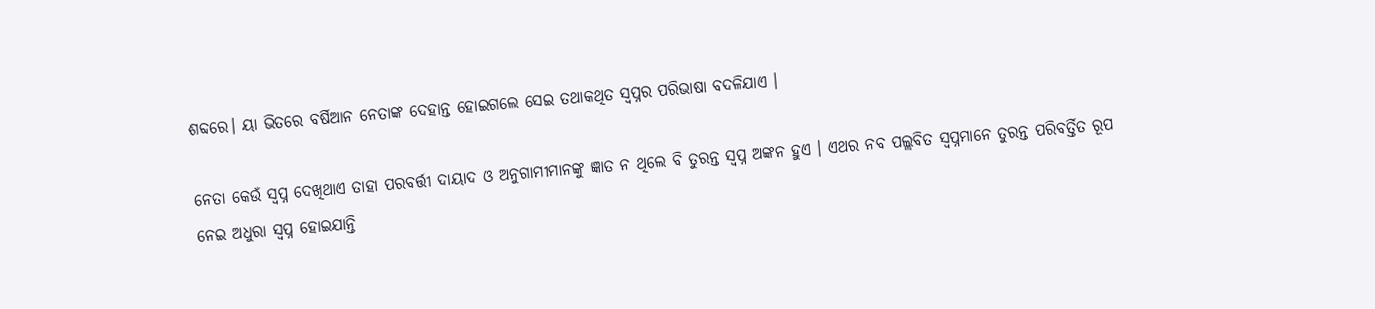ଶବ୍ଦରେ। ୟା ଭିତରେ ବର୍ଷିଆନ ନେତାଙ୍କ ଦେହାନ୍ତ ହୋଇଗଲେ ସେଇ ତଥାକଥିତ ସ୍ବପ୍ନର ପରିଭାଷା ବଦଳିଯାଏ ।

ନେତା କେଉଁ ସ୍ବପ୍ନ ଦେଖିଥାଏ ତାହା ପରବର୍ତ୍ତୀ ଦାୟାଦ ଓ ଅନୁଗାମୀମାନଙ୍କୁ ଜ୍ଞାତ ନ ଥିଲେ ବି ତୁରନ୍ତ ସ୍ବପ୍ନ ଅଙ୍କନ ହୁଏ । ଏଥର ନବ ପଲ୍ଲବିତ ସ୍ବପ୍ନମାନେ ତୁରନ୍ତ ପରିବର୍ତ୍ତିତ ରୂପ ନେଇ ଅଧୁରା ସ୍ବପ୍ନ ହୋଇଯାନ୍ତି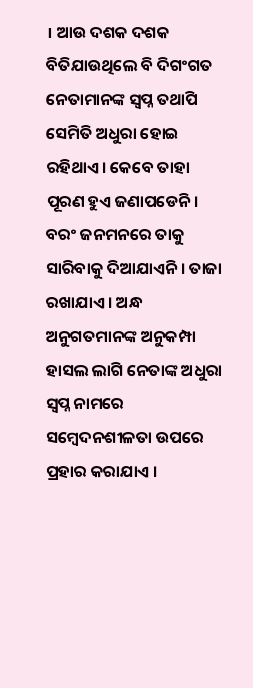। ଆଉ ଦଶକ ଦଶକ ବିତିଯାଉଥିଲେ ବି ଦିଗଂଗତ ନେତାମାନଙ୍କ ସ୍ବପ୍ନ ତଥାପି ସେମିତି ଅଧୁରା ହୋଇ ରହିଥାଏ। କେବେ ତାହା ପୂରଣ ହୁଏ ଜଣାପଡେନି। ବରଂ ଜନମନରେ ତାକୁ ସାରିବାକୁ ଦିଆଯାଏନି । ତାଜା ରଖାଯାଏ । ଅନ୍ଧ ଅନୁଗତମାନଙ୍କ ଅନୁକମ୍ପା ହାସଲ ଲାଗି ନେତାଙ୍କ ଅଧୁରା ସ୍ବପ୍ନ ନାମରେ ସମ୍ବେଦନଶୀଳତା ଉପରେ ପ୍ରହାର କରାଯାଏ ।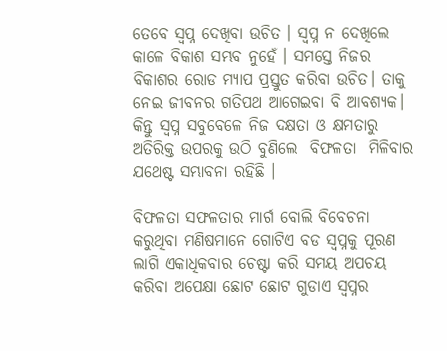ତେବେ ସ୍ବପ୍ନ ଦେଖିବା ଉଚିତ । ସ୍ବପ୍ନ ନ ଦେଖିଲେ କାଳେ ବିକାଶ ସମ୍ଭବ ନୁହେଁ । ସମସ୍ତେ ନିଜର ବିକାଶର ରୋଡ ମ୍ୟାପ ପ୍ରସ୍ତୁତ କରିବା ଉଚିତ। ତାକୁ ନେଇ ଜୀବନର ଗତିପଥ ଆଗେଇବା ବି ଆବଶ୍ୟକ। କିନ୍ତୁ ସ୍ବପ୍ନ ସବୁବେଳେ ନିଜ ଦକ୍ଷତା ଓ କ୍ଷମତାରୁ ଅତିରିକ୍ତ ଉପରକୁ ଉଠି ବୁଣିଲେ  ବିଫଳତା  ମିଳିବାର ଯଥେଷ୍ଟ ସମ୍ଭାବନା ରହିଛି ।

ବିଫଳତା ସଫଳତାର ମାର୍ଗ ବୋଲି ବିବେଚନା କରୁଥିବା ମଣିଷମାନେ ଗୋଟିଏ ବଡ ସ୍ବପ୍ନକୁ ପୂରଣ ଲାଗି ଏକାଧିକବାର ଚେଷ୍ଟା କରି ସମୟ ଅପଚୟ କରିବା ଅପେକ୍ଷା ଛୋଟ ଛୋଟ ଗୁଡାଏ ସ୍ବପ୍ନର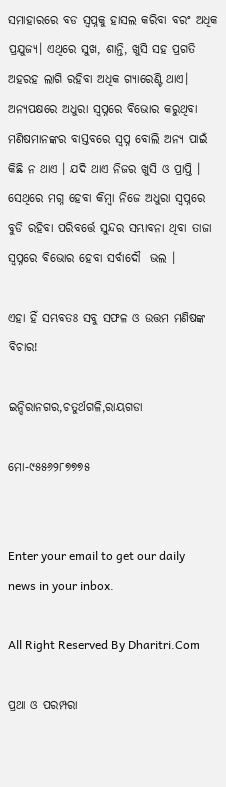ସମାହାରରେ ବଡ ସ୍ବପ୍ନକୁ ହାସଲ କରିବା ବରଂ ଅଧିକ ପ୍ରଯୁଜ୍ୟ। ଏଥିରେ ସୁଖ, ଶାନ୍ତି, ଖୁସି ସହ ପ୍ରଗତି ଅହରହ ଲାଗି ରହିବା ଅଧିକ ଗ୍ୟାରେଣ୍ଟି ଥାଏ। ଅନ୍ୟପକ୍ଷରେ ଅଧୁରା ସ୍ବପ୍ନରେ ବିଭୋର କରୁଥିବା ମଣିଷମାନଙ୍କର ବାସ୍ତବରେ ସ୍ବପ୍ନ ବୋଲି ଅନ୍ୟ ପାଇଁ କିଛି ନ ଥାଏ । ଯଦି ଥାଏ ନିଜର ଖୁସି ଓ ପ୍ରାପ୍ତି । ସେଥିରେ ମଗ୍ନ ହେବା କିମ୍ବା ନିଜେ ଅଧୁରା ସ୍ବପ୍ନରେ ବୁଡି ରହିବା ପରିବର୍ତ୍ତେ ସୁନ୍ଦର ସମ୍ଭାବନା ଥିବା ତାଜା ସ୍ବପ୍ନରେ ବିଭୋର ହେବା ସର୍ବାଦୌ  ଭଲ ।

ଏହା ହିଁ ସମ୍ଭବତଃ ସବୁ ସଫଳ ଓ ଉତ୍ତମ ମଣିଷଙ୍କ ବିଚାର!

ଇନ୍ଦିରାନଗର,ଚତୁର୍ଥଗଳି,ରାୟଗଡା

ମୋ-୯୫୫୬୨୮୭୭୭୫


Enter your email to get our daily news in your inbox.

All Right Reserved By Dharitri.Com

ପ୍ରଥା ଓ ପରମ୍ପରା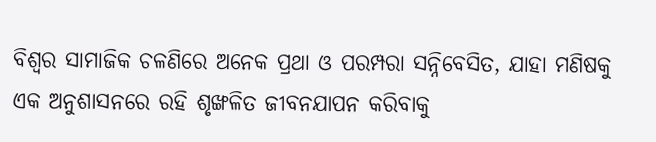ବିଶ୍ୱର ସାମାଜିକ ଚଳଣିରେ ଅନେକ ପ୍ରଥା ଓ ପରମ୍ପରା ସନ୍ନିବେସିତ, ଯାହା ମଣିଷକୁ ଏକ ଅନୁଶାସନରେ ରହି ଶୃଙ୍ଖଳିତ ଜୀବନଯାପନ କରିବାକୁ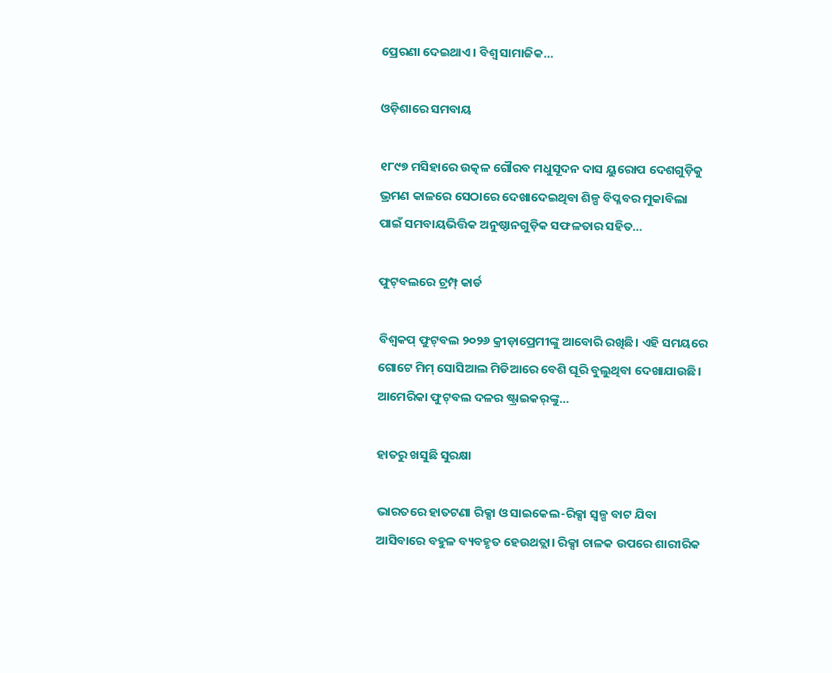ପ୍ରେରଣା ଦେଇଥାଏ। ବିଶ୍ୱ ସାମାଜିକ…

ଓଡ଼ିଶାରେ ସମବାୟ

୧୮୯୭ ମସିହାରେ ଉତ୍କଳ ଗୌରବ ମଧୁସୂଦନ ଦାସ ୟୁରୋପ ଦେଶଗୁଡ଼ିକୁ ଭ୍ରମଣ କାଳରେ ସେଠାରେ ଦେଖାଦେଇଥିବା ଶିଳ୍ପ ବିପ୍ଳବର ମୁକାବିଲା ପାଇଁ ସମବାୟଭିତ୍ତିକ ଅନୁଷ୍ଠାନଗୁଡ଼ିକ ସଫଳତାର ସହିତ…

ଫୁଟ୍‌ବଲରେ ଟ୍ରମ୍ପ୍‌ କାର୍ଡ

ବିଶ୍ୱକପ୍‌ ଫୁଟ୍‌ବଲ ୨୦୨୬ କ୍ରୀଡ଼ାପ୍ରେମୀଙ୍କୁ ଆବୋରି ରଖିଛି। ଏହି ସମୟରେ ଗୋଟେ ମିମ୍‌ ସୋସିଆଲ ମିଡିଆରେ ବେଶି ଘୂରି ବୁଲୁଥିବା ଦେଖାଯାଉଛି। ଆମେରିକା ଫୁଟ୍‌ବଲ ଦଳର ଷ୍ଟ୍ରାଇକର୍‌ଙ୍କୁ…

ହାତରୁ ଖସୁଛି ସୁରକ୍ଷା

ଭାରତରେ ହାତଟଣା ରିକ୍ସା ଓ ସାଇକେଲ-ରିକ୍ସା ସ୍ବଳ୍ପ ବାଟ ଯିବା ଆସିବାରେ ବହୁଳ ବ୍ୟବହୃତ ହେଉଥତ୍ଲା। ରିକ୍ସା ଚାଳକ ଉପରେ ଶାରୀରିକ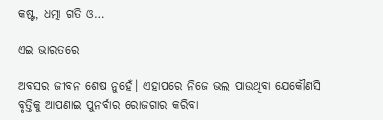କଷ୍ଟ, ଧତ୍ମା ଗତି ଓ…

ଏଇ ଭାରତରେ

ଅବସର ଜୀବନ ଶେଷ ନୁହେଁ। ଏହାପରେ ନିଜେ ଭଲ ପାଉଥିବା ଯେକୌଣସି ବୃତ୍ତିକୁ ଆପଣାଇ ପୁନର୍ବାର ରୋଜଗାର କରିବା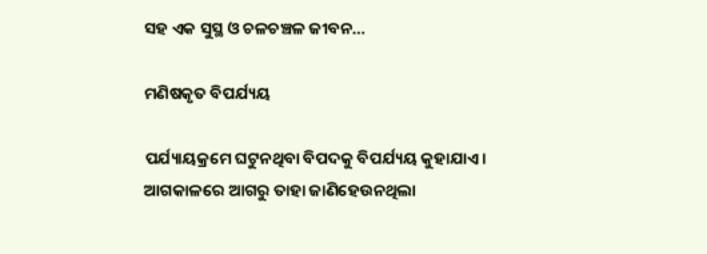ସହ ଏକ ସୁସ୍ଥ ଓ ଚଳଚଞ୍ଚଳ ଜୀବନ…

ମଣିଷକୃତ ବିପର୍ଯ୍ୟୟ

ପର୍ଯ୍ୟାୟକ୍ରମେ ଘଟୁନଥିବା ବିପଦକୁ ବିପର୍ଯ୍ୟୟ କୁହାଯାଏ। ଆଗକାଳରେ ଆଗରୁ ତାହା ଜାଣିହେଉନଥିଲା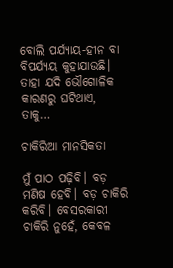ବୋଲି ପର୍ଯ୍ୟାୟ-ହୀନ ବା ବିପର୍ଯ୍ୟୟ କୁହାଯାଉଛି। ତାହା ଯଦି ଭୌଗୋଳିକ କାରଣରୁ ଘଟିଥାଏ, ତାକୁ…

ଚାକିରିଆ ମାନସିକତା

ମୁଁ ପାଠ ପଢ଼ିବି। ବଡ଼ ମଣିଷ ହେବି। ବଡ଼ ଚାକିରି କରିବି। ବେସରକାରୀ ଚାକିରି ନୁହେଁ, କେବଳ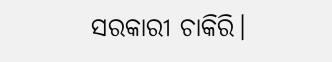ସରକାରୀ ଚାକିରି।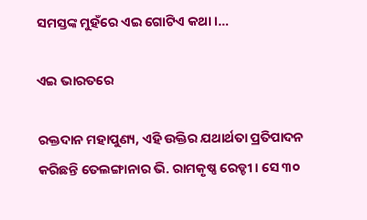ସମସ୍ତଙ୍କ ମୁହଁରେ ଏଇ ଗୋଟିଏ କଥା।…

ଏଇ ଭାରତରେ

ରକ୍ତଦାନ ମହାପୁଣ୍ୟ, ଏହି ଉକ୍ତିର ଯଥାର୍ଥତା ପ୍ରତିପାଦନ କରିଛନ୍ତି ତେଲଙ୍ଗାନାର ଭି. ରାମକୃଷ୍ଣ ରେଡ୍ଡୀ। ସେ ୩୦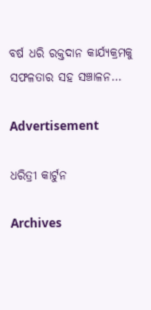ବର୍ଷ ଧରି ରକ୍ତଦାନ କାର୍ଯ୍ୟକ୍ରମକୁ ସଫଳତାର ସହ ସଞ୍ଚାଳନ…

Advertisement

ଧରିତ୍ରୀ କାର୍ଟୁନ

Archives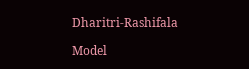Dharitri-Rashifala

Model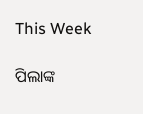This Week

ପିଲାଙ୍କ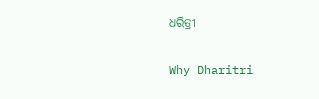ଧରିତ୍ରୀ

Why Dharitri